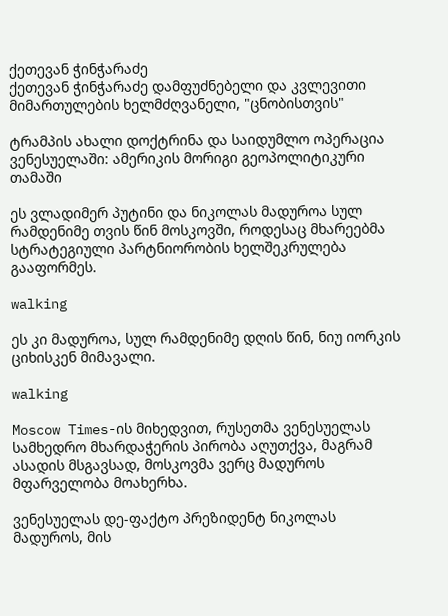ქეთევან ჭინჭარაძე
ქეთევან ჭინჭარაძე დამფუძნებელი და კვლევითი მიმართულების ხელმძღვანელი, "ცნობისთვის"

ტრამპის ახალი დოქტრინა და საიდუმლო ოპერაცია ვენესუელაში: ამერიკის მორიგი გეოპოლიტიკური თამაში

ეს ვლადიმერ პუტინი და ნიკოლას მადუროა სულ რამდენიმე თვის წინ მოსკოვში, როდესაც მხარეებმა სტრატეგიული პარტნიორობის ხელშეკრულება გააფორმეს.

walking

ეს კი მადუროა, სულ რამდენიმე დღის წინ, ნიუ იორკის ციხისკენ მიმავალი.

walking

Moscow Times-ის მიხედვით, რუსეთმა ვენესუელას სამხედრო მხარდაჭერის პირობა აღუთქვა, მაგრამ ასადის მსგავსად, მოსკოვმა ვერც მადუროს მფარველობა მოახერხა.

ვენესუელას დე-ფაქტო პრეზიდენტ ნიკოლას მადუროს, მის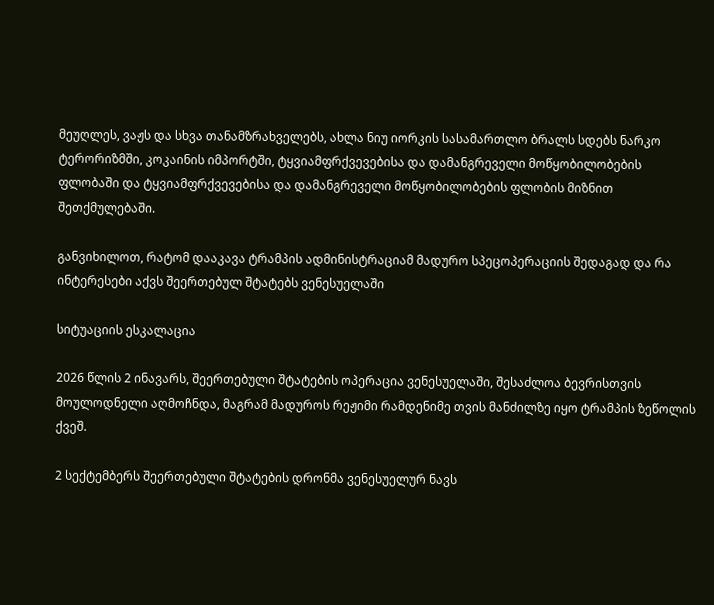მეუღლეს, ვაჟს და სხვა თანამზრახველებს, ახლა ნიუ იორკის სასამართლო ბრალს სდებს ნარკო ტერორიზმში, კოკაინის იმპორტში, ტყვიამფრქვევებისა და დამანგრეველი მოწყობილობების ფლობაში და ტყვიამფრქვევებისა და დამანგრეველი მოწყობილობების ფლობის მიზნით შეთქმულებაში.

განვიხილოთ, რატომ დააკავა ტრამპის ადმინისტრაციამ მადურო სპეცოპერაციის შედაგად და რა ინტერესები აქვს შეერთებულ შტატებს ვენესუელაში

სიტუაციის ესკალაცია

2026 წლის 2 ინავარს, შეერთებული შტატების ოპერაცია ვენესუელაში, შესაძლოა ბევრისთვის მოულოდნელი აღმოჩნდა, მაგრამ მადუროს რეჟიმი რამდენიმე თვის მანძილზე იყო ტრამპის ზეწოლის ქვეშ.

2 სექტემბერს შეერთებული შტატების დრონმა ვენესუელურ ნავს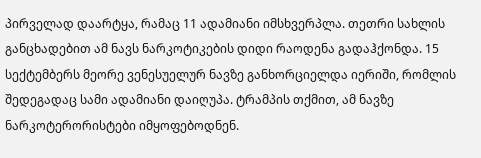პირველად დაარტყა, რამაც 11 ადამიანი იმსხვერპლა. თეთრი სახლის განცხადებით ამ ნავს ნარკოტიკების დიდი რაოდენა გადაჰქონდა. 15 სექტემბერს მეორე ვენესუელურ ნავზე განხორციელდა იერიში, რომლის შედეგადაც სამი ადამიანი დაიღუპა. ტრამპის თქმით, ამ ნავზე ნარკოტერორისტები იმყოფებოდნენ.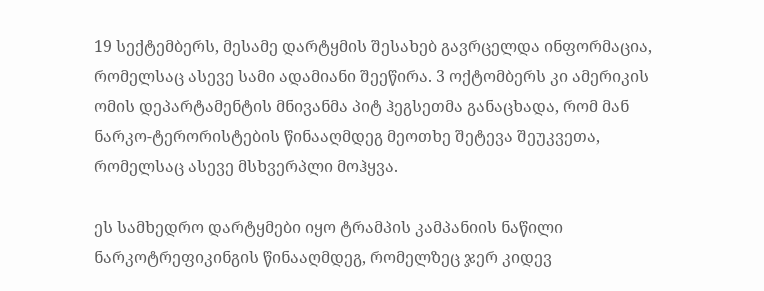19 სექტემბერს, მესამე დარტყმის შესახებ გავრცელდა ინფორმაცია, რომელსაც ასევე სამი ადამიანი შეეწირა. 3 ოქტომბერს კი ამერიკის ომის დეპარტამენტის მნივანმა პიტ ჰეგსეთმა განაცხადა, რომ მან ნარკო-ტერორისტების წინააღმდეგ მეოთხე შეტევა შეუკვეთა, რომელსაც ასევე მსხვერპლი მოჰყვა.

ეს სამხედრო დარტყმები იყო ტრამპის კამპანიის ნაწილი ნარკოტრეფიკინგის წინააღმდეგ, რომელზეც ჯერ კიდევ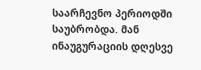საარჩევნო პერიოდში საუბრობდა. მან ინაუგურაციის დღესვე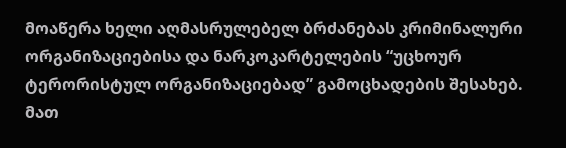მოაწერა ხელი აღმასრულებელ ბრძანებას კრიმინალური ორგანიზაციებისა და ნარკოკარტელების “უცხოურ ტერორისტულ ორგანიზაციებად” გამოცხადების შესახებ. მათ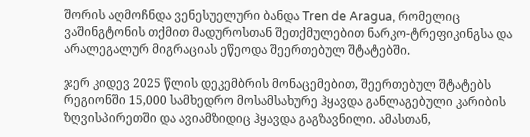შორის აღმოჩნდა ვენესუელური ბანდა Tren de Aragua, რომელიც ვაშინგტონის თქმით მადუროსთან შეთქმულებით ნარკო-ტრეფიკინგსა და არალეგალურ მიგრაციას ეწეოდა შეერთებულ შტატებში.

ჯერ კიდევ 2025 წლის დეკემბრის მონაცემებით, შეერთებულ შტატებს რეგიონში 15,000 სამხედრო მოსამსახურე ჰყავდა განლაგებული კარიბის ზღვისპირეთში და ავიამზიდიც ჰყავდა გაგზავნილი. ამასთან,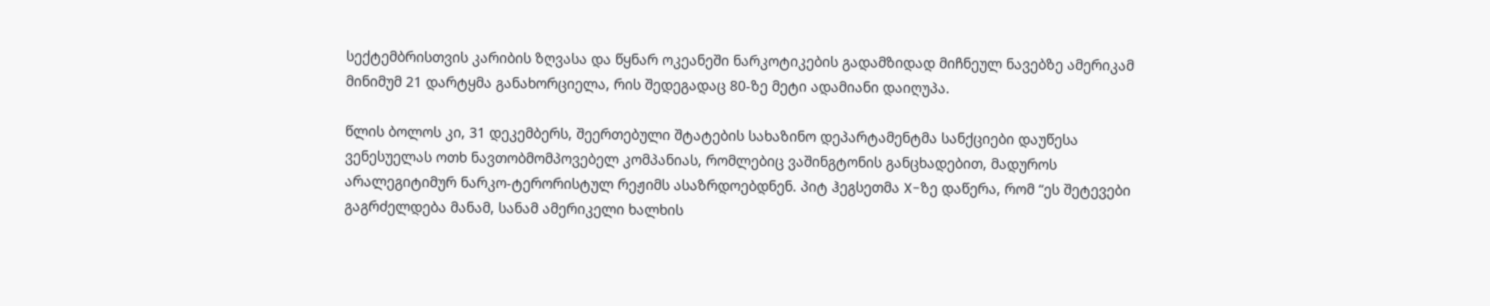სექტემბრისთვის კარიბის ზღვასა და წყნარ ოკეანეში ნარკოტიკების გადამზიდად მიჩნეულ ნავებზე ამერიკამ მინიმუმ 21 დარტყმა განახორციელა, რის შედეგადაც 80-ზე მეტი ადამიანი დაიღუპა.

წლის ბოლოს კი, 31 დეკემბერს, შეერთებული შტატების სახაზინო დეპარტამენტმა სანქციები დაუწესა ვენესუელას ოთხ ნავთობმომპოვებელ კომპანიას, რომლებიც ვაშინგტონის განცხადებით, მადუროს არალეგიტიმურ ნარკო-ტერორისტულ რეჟიმს ასაზრდოებდნენ. პიტ ჰეგსეთმა X-ზე დაწერა, რომ “ეს შეტევები გაგრძელდება მანამ, სანამ ამერიკელი ხალხის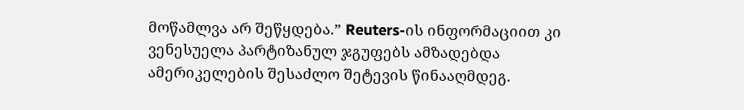მოწამლვა არ შეწყდება.” Reuters-ის ინფორმაციით კი ვენესუელა პარტიზანულ ჯგუფებს ამზადებდა ამერიკელების შესაძლო შეტევის წინააღმდეგ.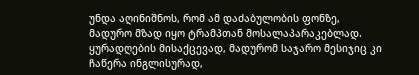უნდა აღინიშნოს, რომ ამ დაძაბულობის ფონზე, მადურო მზად იყო ტრამპთან მოსალაპარაკებლად. ყურადღების მისაქცევად, მადურომ საჯარო მესიჯიც კი ჩაწერა ინგლისურად,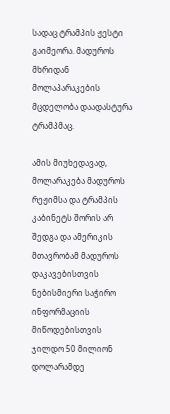სადაც ტრამპის ჟესტი გაიმეორა. მადუროს მხრიდან მოლაპარაკების მცდელობა დაადასტურა ტრამპმაც.

ამის მიუხედავად, მოლარაკება მადუროს რეჟიმსა და ტრამპის კაბინეტს შორის არ შედგა და ამერიკის მთავრობამ მადუროს დაკავებისთვის ნებისმიერი საჭირო ინფორმაციის მიწოდებისთვის ჯილდო 50 მილიონ დოლარამდე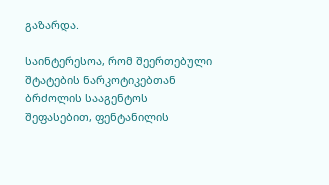გაზარდა.

საინტერესოა, რომ შეერთებული შტატების ნარკოტიკებთან ბრძოლის სააგენტოს შეფასებით, ფენტანილის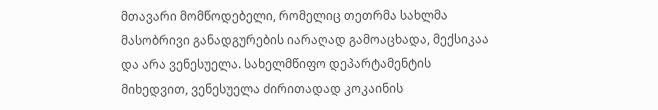მთავარი მომწოდებელი, რომელიც თეთრმა სახლმა მასობრივი განადგურების იარაღად გამოაცხადა, მექსიკაა და არა ვენესუელა. სახელმწიფო დეპარტამენტის მიხედვით, ვენესუელა ძირითადად კოკაინის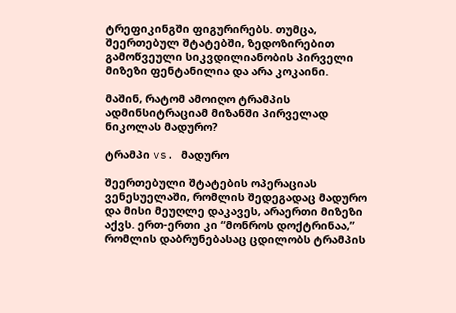ტრეფიკინგში ფიგურირებს. თუმცა, შეერთებულ შტატებში, ზედოზირებით გამოწვეული სიკვდილიანობის პირველი მიზეზი ფენტანილია და არა კოკაინი.

მაშინ, რატომ ამოიღო ტრამპის ადმინსიტრაციამ მიზანში პირველად ნიკოლას მადურო?

ტრამპი vs. მადურო

შეერთებული შტატების ოპერაციას ვენესუელაში, რომლის შედეგადაც მადურო და მისი მეუღლე დაკავეს, არაერთი მიზეზი აქვს. ერთ-ერთი კი “მონროს დოქტრინაა,” რომლის დაბრუნებასაც ცდილობს ტრამპის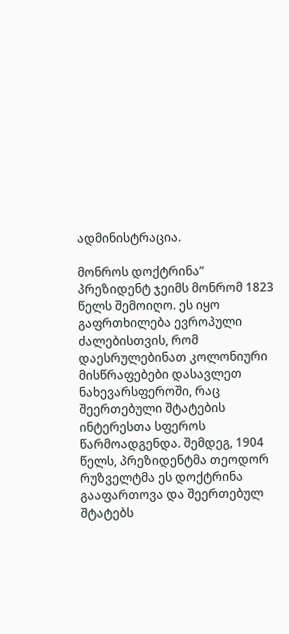ადმინისტრაცია.

მონროს დოქტრინა” პრეზიდენტ ჯეიმს მონრომ 1823 წელს შემოიღო. ეს იყო გაფრთხილება ევროპული ძალებისთვის, რომ დაესრულებინათ კოლონიური მისწრაფებები დასავლეთ ნახევარსფეროში, რაც შეერთებული შტატების ინტერესთა სფეროს წარმოადგენდა. შემდეგ, 1904 წელს, პრეზიდენტმა თეოდორ რუზველტმა ეს დოქტრინა გააფართოვა და შეერთებულ შტატებს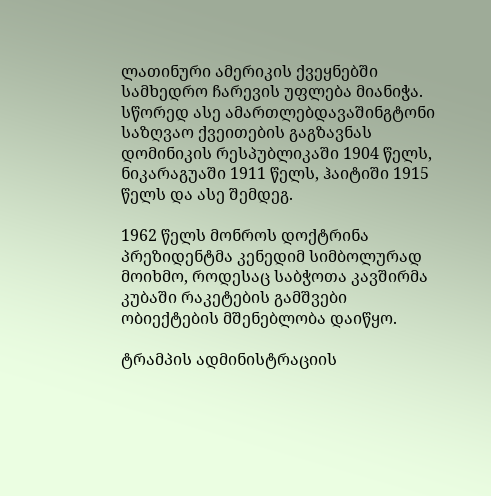ლათინური ამერიკის ქვეყნებში სამხედრო ჩარევის უფლება მიანიჭა. სწორედ ასე ამართლებდავაშინგტონი საზღვაო ქვეითების გაგზავნას დომინიკის რესპუბლიკაში 1904 წელს, ნიკარაგუაში 1911 წელს, ჰაიტიში 1915 წელს და ასე შემდეგ.

1962 წელს მონროს დოქტრინა პრეზიდენტმა კენედიმ სიმბოლურად მოიხმო, როდესაც საბჭოთა კავშირმა კუბაში რაკეტების გამშვები ობიექტების მშენებლობა დაიწყო.

ტრამპის ადმინისტრაციის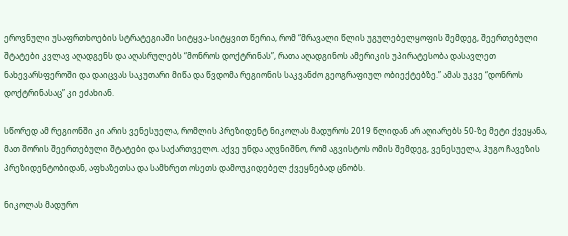ეროვნული უსაფრთხოების სტრატეგიაში სიტყვა-სიტყვით წერია, რომ “მრავალი წლის უგულებელყოფის შემდეგ, შეერთებული შტატები კვლავ აღადგენს და აღასრულებს “მონროს დოქტრინას”, რათა აღადგინოს ამერიკის უპირატესობა დასავლეთ ნახევარსფეროში და დაიცვას საკუთარი მიწა და წვდომა რეგიონის საკვანძო გეოგრაფიულ ობიექტებზე.” ამას უკვე “დონროს დოქტრინასაც” კი ეძახიან.

სწორედ ამ რეგიონში კი არის ვენესუელა, რომლის პრეზიდენტ ნიკოლას მადუროს 2019 წლიდან არ აღიარებს 50-ზე მეტი ქვეყანა, მათ შორის შეერთებული შტატები და საქართველო. აქვე უნდა აღვნიშნო, რომ აგვისტოს ომის შემდეგ, ვენესუელა, ჰუგო ჩავეზის პრეზიდენტობიდან, აფხაზეთსა და სამხრეთ ოსეთს დამოუკიდებელ ქვეყნებად ცნობს.

ნიკოლას მადურო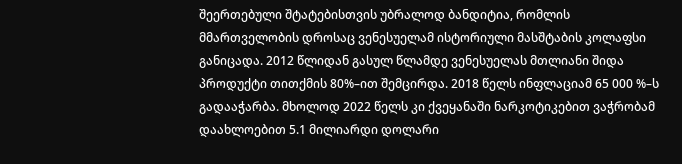შეერთებული შტატებისთვის უბრალოდ ბანდიტია, რომლის მმართველობის დროსაც ვენესუელამ ისტორიული მასშტაბის კოლაფსი განიცადა. 2012 წლიდან გასულ წლამდე ვენესუელას მთლიანი შიდა პროდუქტი თითქმის 80%–ით შემცირდა. 2018 წელს ინფლაციამ 65 000 %–ს გადააჭარბა. მხოლოდ 2022 წელს კი ქვეყანაში ნარკოტიკებით ვაჭრობამ დაახლოებით 5.1 მილიარდი დოლარი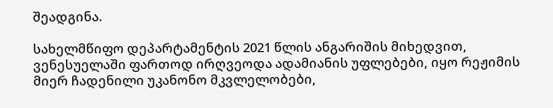შეადგინა.

სახელმწიფო დეპარტამენტის 2021 წლის ანგარიშის მიხედვით, ვენესუელაში ფართოდ ირღვეოდა ადამიანის უფლებები, იყო რეჟიმის მიერ ჩადენილი უკანონო მკვლელობები,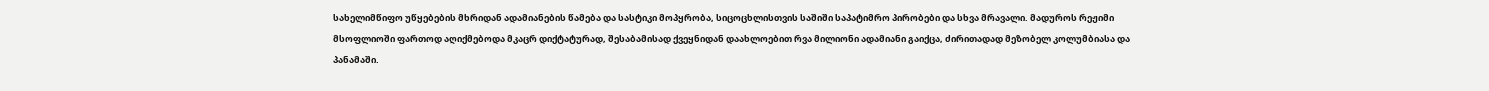სახელიმწიფო უწყებების მხრიდან ადამიანების წამება და სასტიკი მოპყრობა, სიცოცხლისთვის საშიში საპატიმრო პირობები და სხვა მრავალი. მადუროს რეჟიმი მსოფლიოში ფართოდ აღიქმებოდა მკაცრ დიქტატურად, შესაბამისად ქვეყნიდან დაახლოებით რვა მილიონი ადამიანი გაიქცა, ძირითადად მეზობელ კოლუმბიასა და პანამაში.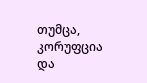თუმცა, კორუფცია და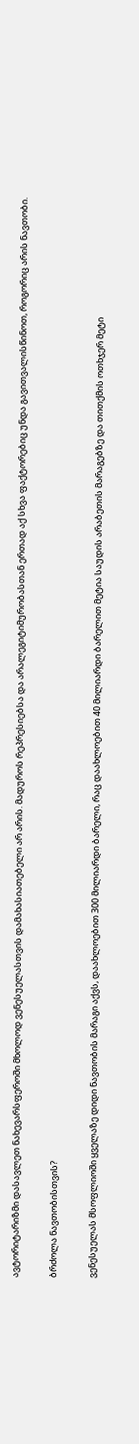ავტორიტარიზმი დასავლეთ ნახევარსფეროში მხოლოდ ვენესუელასთვის დამახასიათებელი არ არის. მადუროს რეპრესიებსა და არალეგიტიმურობასთან ერთად აქ სხვა ფაქტორებიც უნდა გავითვალისწინოთ, როგორიც არის ნავთობი.

ბრძოლა ნავთობისთვის?

ვენესუელას მსოფლიოში ყველაზე დიდი ნავთობის მარაგი აქვს, დაახლოებით 300 მილიარდი ბარელი, რაც დაახლოებით 40 მილიარდი ბარელით მეტია საუდის არაბეთის მარაგებზე და თითქმის ოთხჯერ მეტი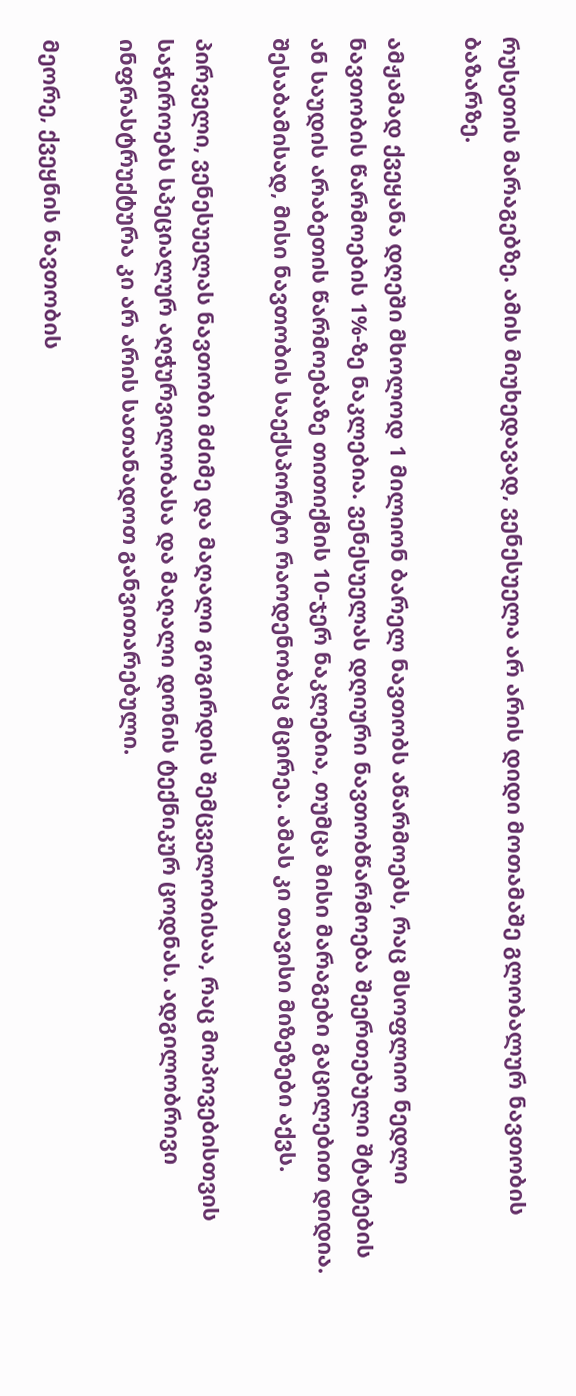რუსეთის მარაგებზე. ამის მიუხედავად, ვენესუელა არ არის დიდი მოთამაშე გლობალურ ნავთობის ბაზარზე.

ამჟამად ქვეყანა დღეში მხოლოდ 1 მილიონ ბარელ ნავთობს აწარმოებს, რაც მსოფლიო ნედლი ნავთობის წარმოების 1%-ზე ნაკლებია. ვენესუელას დღიური ნავთობწარმოება შეერთებული შტატების ან საუდის არაბეთის წარმოებაზე თითიქმის 10-ჯერ ნაკლებია, თუმცა მისი მარაგები გაცილებით დიდია. შესაბამისად, მისი ნავთობის საექსპორტო რაოდენობაც მცირეა. ამას კი თავისი მიზეზები აქვს.

პირველი, ვენესუელას ნავთობი მძიმე და მაღალი გოგირდის შემცველობისაა, რაც მოპოვებისთვის საჭიროებს სპეციალურ აღჭურვილობასა და მაღალი დონის ტექნიკურ ცოდნას. ადგილობრივი ინფრასტრუქტურა კი არ არის სათანადოთ განვითარებული.

მეორე, ქვეყნის ნავთობის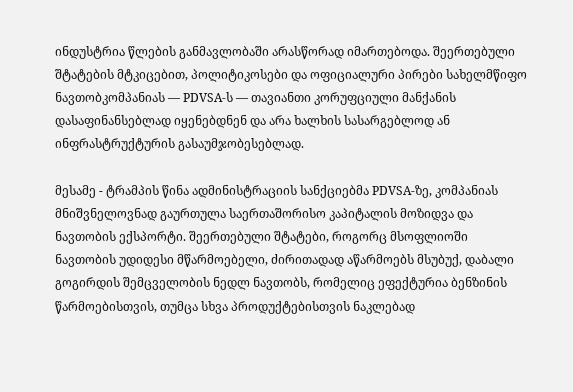ინდუსტრია წლების განმავლობაში არასწორად იმართებოდა. შეერთებული შტატების მტკიცებით, პოლიტიკოსები და ოფიციალური პირები სახელმწიფო ნავთობკომპანიას — PDVSA-ს — თავიანთი კორუფციული მანქანის დასაფინანსებლად იყენებდნენ და არა ხალხის სასარგებლოდ ან ინფრასტრუქტურის გასაუმჯობესებლად.

მესამე - ტრამპის წინა ადმინისტრაციის სანქციებმა PDVSA-ზე, კომპანიას მნიშვნელოვნად გაურთულა საერთაშორისო კაპიტალის მოზიდვა და ნავთობის ექსპორტი. შეერთებული შტატები, როგორც მსოფლიოში ნავთობის უდიდესი მწარმოებელი, ძირითადად აწარმოებს მსუბუქ, დაბალი გოგირდის შემცველობის ნედლ ნავთობს, რომელიც ეფექტურია ბენზინის წარმოებისთვის, თუმცა სხვა პროდუქტებისთვის ნაკლებად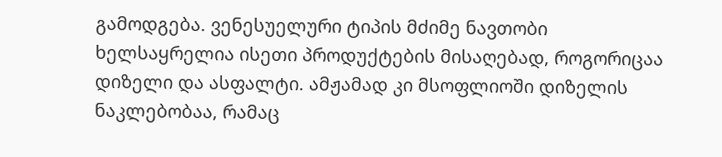გამოდგება. ვენესუელური ტიპის მძიმე ნავთობი ხელსაყრელია ისეთი პროდუქტების მისაღებად, როგორიცაა დიზელი და ასფალტი. ამჟამად კი მსოფლიოში დიზელის ნაკლებობაა, რამაც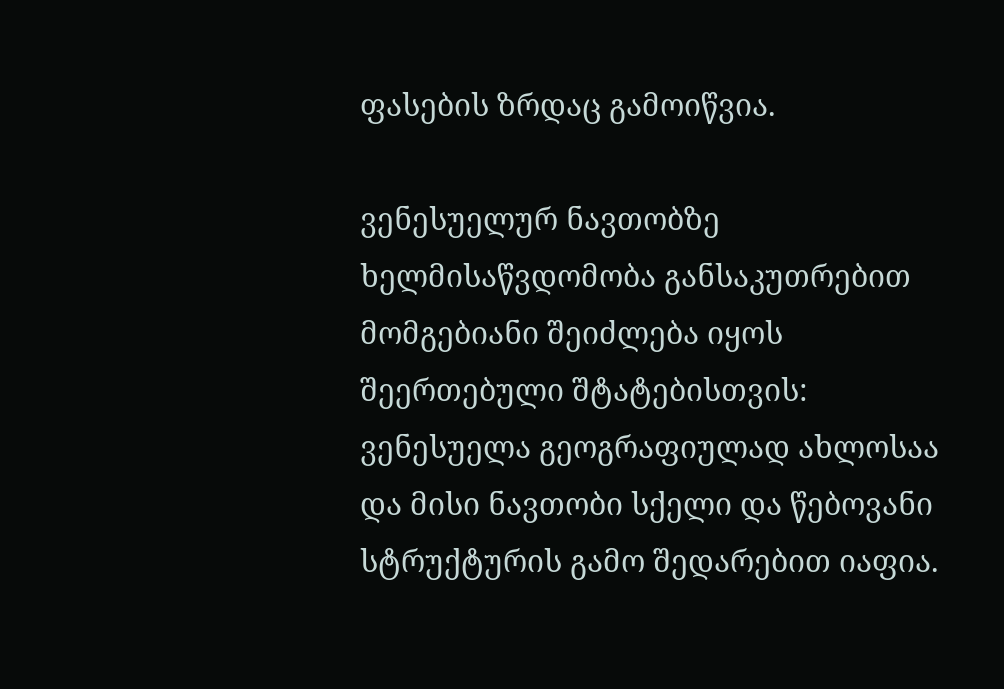ფასების ზრდაც გამოიწვია.

ვენესუელურ ნავთობზე ხელმისაწვდომობა განსაკუთრებით მომგებიანი შეიძლება იყოს შეერთებული შტატებისთვის: ვენესუელა გეოგრაფიულად ახლოსაა და მისი ნავთობი სქელი და წებოვანი სტრუქტურის გამო შედარებით იაფია.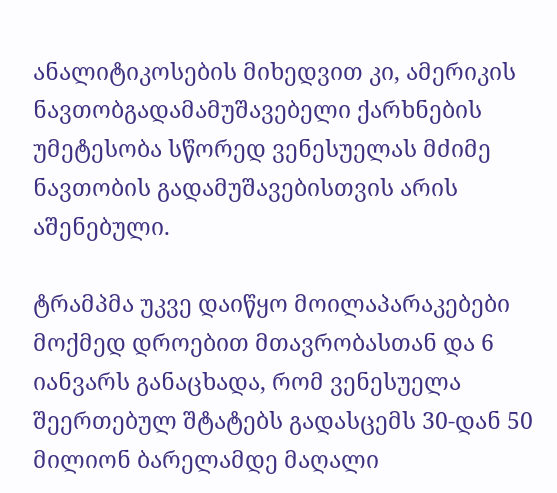ანალიტიკოსების მიხედვით კი, ამერიკის ნავთობგადამამუშავებელი ქარხნების უმეტესობა სწორედ ვენესუელას მძიმე ნავთობის გადამუშავებისთვის არის აშენებული.

ტრამპმა უკვე დაიწყო მოილაპარაკებები მოქმედ დროებით მთავრობასთან და 6 იანვარს განაცხადა, რომ ვენესუელა შეერთებულ შტატებს გადასცემს 30-დან 50 მილიონ ბარელამდე მაღალი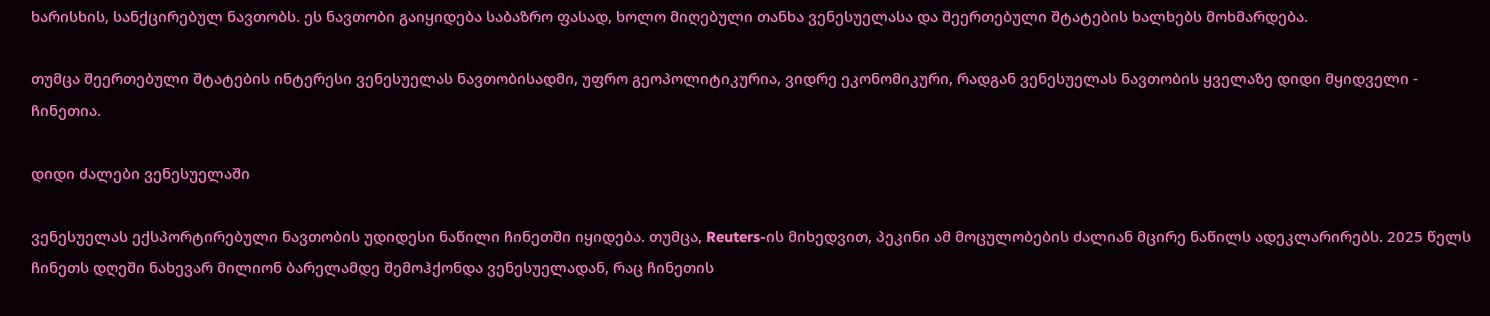ხარისხის, სანქცირებულ ნავთობს. ეს ნავთობი გაიყიდება საბაზრო ფასად, ხოლო მიღებული თანხა ვენესუელასა და შეერთებული შტატების ხალხებს მოხმარდება.

თუმცა შეერთებული შტატების ინტერესი ვენესუელას ნავთობისადმი, უფრო გეოპოლიტიკურია, ვიდრე ეკონომიკური, რადგან ვენესუელას ნავთობის ყველაზე დიდი მყიდველი - ჩინეთია.

დიდი ძალები ვენესუელაში

ვენესუელას ექსპორტირებული ნავთობის უდიდესი ნაწილი ჩინეთში იყიდება. თუმცა, Reuters-ის მიხედვით, პეკინი ამ მოცულობების ძალიან მცირე ნაწილს ადეკლარირებს. 2025 წელს ჩინეთს დღეში ნახევარ მილიონ ბარელამდე შემოჰქონდა ვენესუელადან, რაც ჩინეთის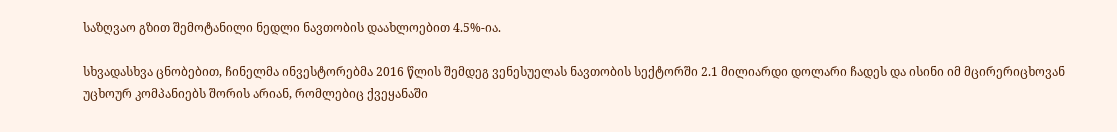საზღვაო გზით შემოტანილი ნედლი ნავთობის დაახლოებით 4.5%-ია.

სხვადასხვა ცნობებით, ჩინელმა ინვესტორებმა 2016 წლის შემდეგ ვენესუელას ნავთობის სექტორში 2.1 მილიარდი დოლარი ჩადეს და ისინი იმ მცირერიცხოვან უცხოურ კომპანიებს შორის არიან, რომლებიც ქვეყანაში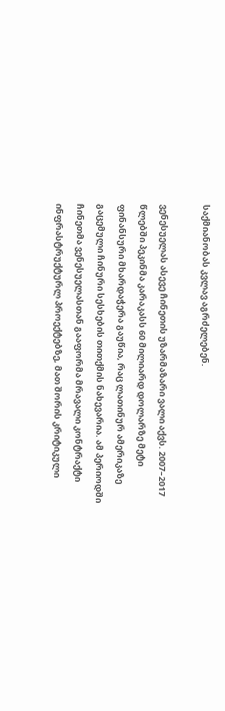საქმიანობას კვლავ აგრძელებენ.

ვენესუელას ასევე ჩინეთის უზარმაზარი ვალი აქვს. 2007–2017 წლებში პეკინმა კარაკასს 60 მილიარდ დოლარზე მეტი ფინანსური მხარდაჭერა გაუწია, რაც ლათინურ ამერიკაზე გაცემული ჩინური სესხების თითქმის ნახევარია. ამ პერიოდში ჩინეთმა ვენესუელასთან გააფორმა მრავალი კონტრაქტი ინფრასტრუქტურლ პროექტებზე, მათ შორის კრიტიკული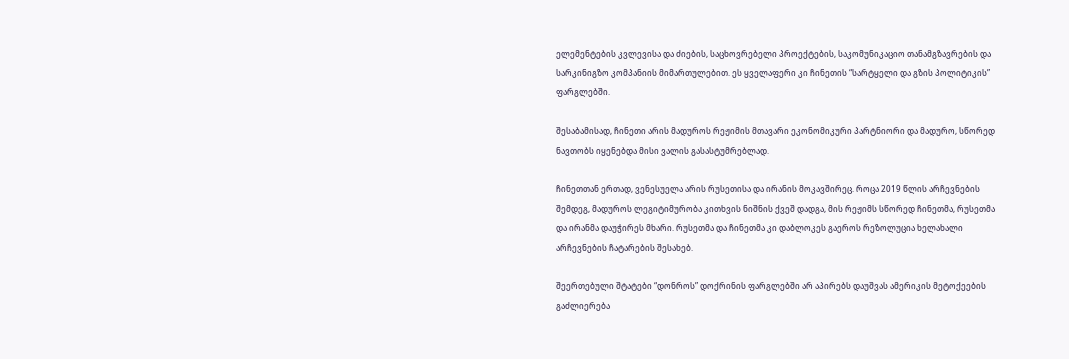ელემენტების კვლევისა და ძიების, საცხოვრებელი პროექტების, საკომუნიკაციო თანამგზავრების და სარკინიგზო კომპანიის მიმართულებით. ეს ყველაფერი კი ჩინეთის “სარტყელი და გზის პოლიტიკის” ფარგლებში.

შესაბამისად, ჩინეთი არის მადუროს რეჟიმის მთავარი ეკონომიკური პარტნიორი და მადურო, სწორედ ნავთობს იყენებდა მისი ვალის გასასტუმრებლად.

ჩინეთთან ერთად, ვენესუელა არის რუსეთისა და ირანის მოკავშირეც. როცა 2019 წლის არჩევნების შემდეგ, მადუროს ლეგიტიმურობა კითხვის ნიშნის ქვეშ დადგა, მის რეჟიმს სწორედ ჩინეთმა, რუსეთმა და ირანმა დაუჭირეს მხარი. რუსეთმა და ჩინეთმა კი დაბლოკეს გაეროს რეზოლუცია ხელახალი არჩევნების ჩატარების შესახებ.

შეერთებული შტატები “დონროს” დოქრინის ფარგლებში არ აპირებს დაუშვას ამერიკის მეტოქეების გაძლიერება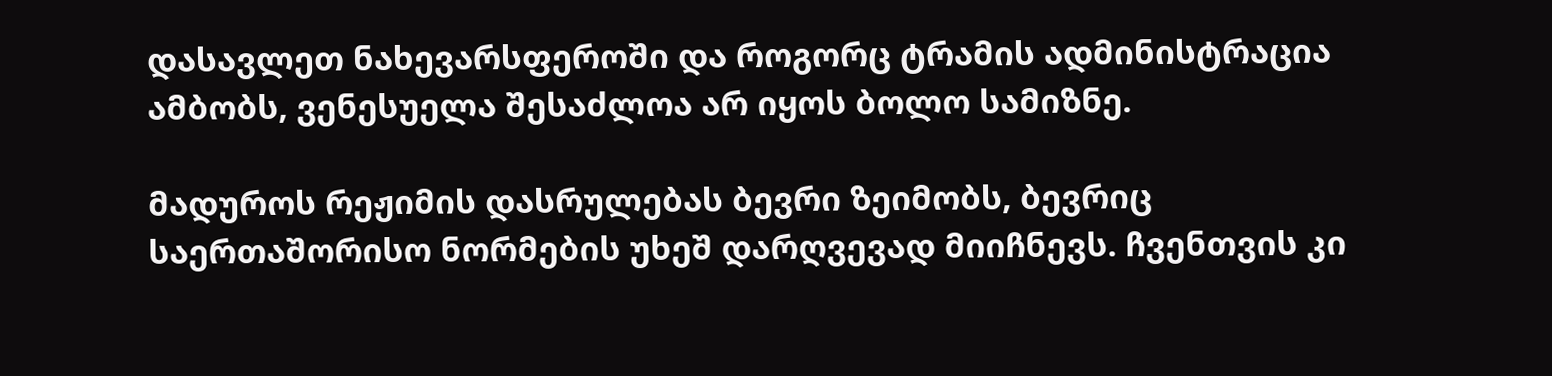დასავლეთ ნახევარსფეროში და როგორც ტრამის ადმინისტრაცია ამბობს, ვენესუელა შესაძლოა არ იყოს ბოლო სამიზნე.

მადუროს რეჟიმის დასრულებას ბევრი ზეიმობს, ბევრიც საერთაშორისო ნორმების უხეშ დარღვევად მიიჩნევს. ჩვენთვის კი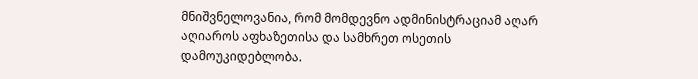მნიშვნელოვანია, რომ მომდევნო ადმინისტრაციამ აღარ აღიაროს აფხაზეთისა და სამხრეთ ოსეთის დამოუკიდებლობა.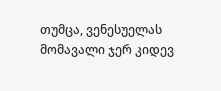თუმცა, ვენესუელას მომავალი ჯერ კიდევ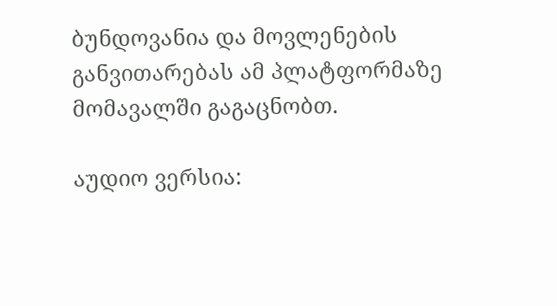ბუნდოვანია და მოვლენების განვითარებას ამ პლატფორმაზე მომავალში გაგაცნობთ.

აუდიო ვერსია: